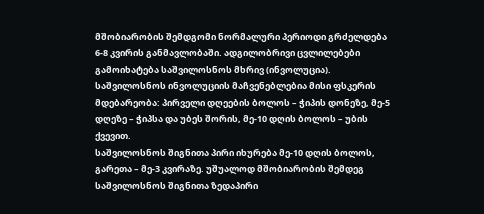მშობიარობის შემდგომი ნორმალური პერიოდი გრძელდება 6-8 კვირის განმავლობაში. ადგილობრივი ცვლილებები გამოიხატება საშვილოსნოს მხრივ (ინვოლუცია).
საშვილოსნოს ინვოლუციის მაჩვენებლებია მისი ფსკერის მდებარეობა: პირველი დღეების ბოლოს – ჭიპის დონეზე, მე-5 დღეზე – ჭიპსა და უბეს შორის, მე-10 დღის ბოლოს – უბის ქვევით.
საშვილოსნოს შიგნითა პირი იხურება მე-10 დღის ბოლოს, გარეთა – მე-3 კვირაზე. უშუალოდ მშობიარობის შემდეგ საშვილოსნოს შიგნითა ზედაპირი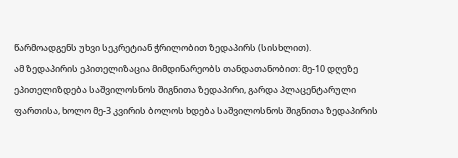წარმოადგენს უხვი სეკრეტიან ჭრილობით ზედაპირს (სისხლით).
ამ ზედაპირის ეპითელიზაცია მიმდინარეობს თანდათანობით: მე-10 დღეზე ეპითელიზდება საშვილოსნოს შიგნითა ზედაპირი, გარდა პლაცენტარული ფართისა, ხოლო მე-3 კვირის ბოლოს ხდება საშვილოსნოს შიგნითა ზედაპირის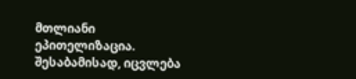მთლიანი ეპითელიზაცია.
შესაბამისად, იცვლება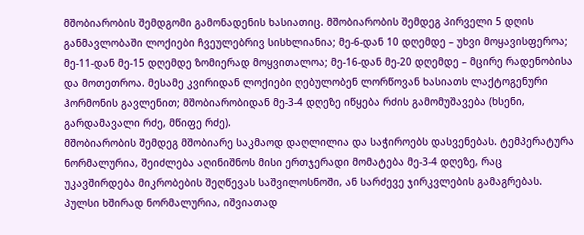მშობიარობის შემდგომი გამონადენის ხასიათიც. მშობიარობის შემდეგ პირველი 5 დღის განმავლობაში ლოქიები ჩვეულებრივ სისხლიანია; მე-6-დან 10 დღემდე – უხვი მოყავისფეროა;
მე-11-დან მე-15 დღემდე ზომიერად მოყვითალოა; მე-16-დან მე-20 დღემდე – მცირე რადენობისა და მოთეთროა. მესამე კვირიდან ლოქიები ღებულობენ ლორწოვან ხასიათს ლაქტოგენური ჰორმონის გავლენით; მშობიარობიდან მე-3-4 დღეზე იწყება რძის გამომუშავება (ხსენი, გარდამავალი რძე, მწიფე რძე).
მშობიარობის შემდეგ მშობიარე საკმაოდ დაღლილია და საჭიროებს დასვენებას. ტემპერატურა ნორმალურია, შეიძლება აღინიშნოს მისი ერთჯერადი მომატება მე-3-4 დღეზე, რაც უკავშირდება მიკრობების შეღწევას საშვილოსნოში, ან სარძევე ჯირკვლების გამაგრებას.
პულსი ხშირად ნორმალურია, იშვიათად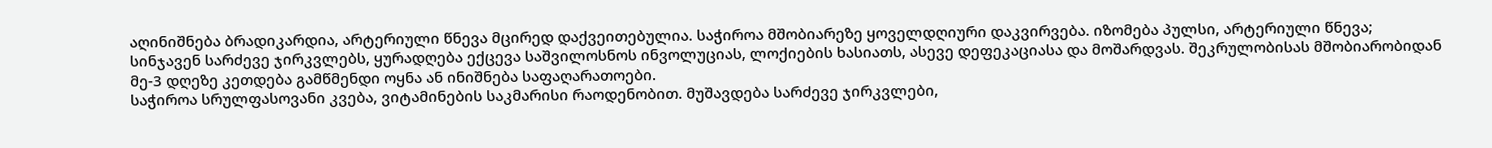აღინიშნება ბრადიკარდია, არტერიული წნევა მცირედ დაქვეითებულია. საჭიროა მშობიარეზე ყოველდღიური დაკვირვება. იზომება პულსი, არტერიული წნევა; სინჯავენ სარძევე ჯირკვლებს, ყურადღება ექცევა საშვილოსნოს ინვოლუციას, ლოქიების ხასიათს, ასევე დეფეკაციასა და მოშარდვას. შეკრულობისას მშობიარობიდან მე-3 დღეზე კეთდება გამწმენდი ოყნა ან ინიშნება საფაღარათოები.
საჭიროა სრულფასოვანი კვება, ვიტამინების საკმარისი რაოდენობით. მუშავდება სარძევე ჯირკვლები,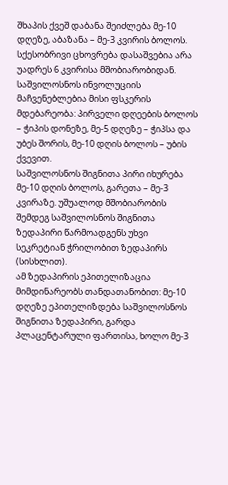შხაპის ქვეშ დაბანა შეიძლება მე-10 დღეზე, აბაზანა – მე-3 კვირის ბოლოს. სქესობრივი ცხოვრება დასაშვებია არა უადრეს 6 კვირისა მშობიარობიდან.
საშვილოსნოს ინვოლუციის მაჩვენებლებია მისი ფსკერის მდებარეობა: პირველი დღეების ბოლოს – ჭიპის დონეზე, მე-5 დღეზე – ჭიპსა და უბეს შორის, მე-10 დღის ბოლოს – უბის ქვევით.
საშვილოსნოს შიგნითა პირი იხურება მე-10 დღის ბოლოს, გარეთა – მე-3 კვირაზე. უშუალოდ მშობიარობის შემდეგ საშვილოსნოს შიგნითა ზედაპირი წარმოადგენს უხვი სეკრეტიან ჭრილობით ზედაპირს (სისხლით).
ამ ზედაპირის ეპითელიზაცია მიმდინარეობს თანდათანობით: მე-10 დღეზე ეპითელიზდება საშვილოსნოს შიგნითა ზედაპირი, გარდა პლაცენტარული ფართისა, ხოლო მე-3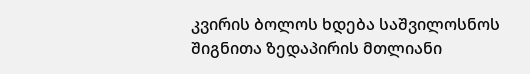კვირის ბოლოს ხდება საშვილოსნოს შიგნითა ზედაპირის მთლიანი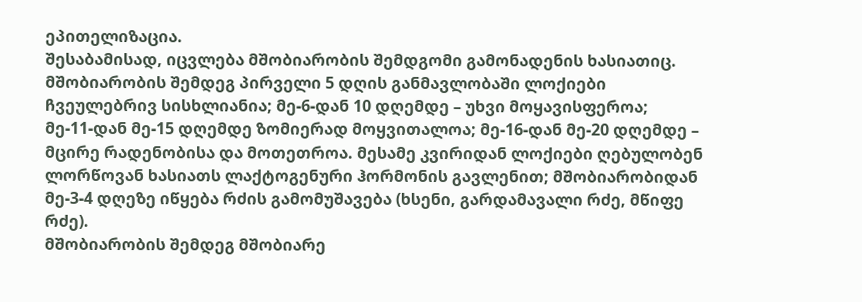ეპითელიზაცია.
შესაბამისად, იცვლება მშობიარობის შემდგომი გამონადენის ხასიათიც. მშობიარობის შემდეგ პირველი 5 დღის განმავლობაში ლოქიები ჩვეულებრივ სისხლიანია; მე-6-დან 10 დღემდე – უხვი მოყავისფეროა;
მე-11-დან მე-15 დღემდე ზომიერად მოყვითალოა; მე-16-დან მე-20 დღემდე – მცირე რადენობისა და მოთეთროა. მესამე კვირიდან ლოქიები ღებულობენ ლორწოვან ხასიათს ლაქტოგენური ჰორმონის გავლენით; მშობიარობიდან მე-3-4 დღეზე იწყება რძის გამომუშავება (ხსენი, გარდამავალი რძე, მწიფე რძე).
მშობიარობის შემდეგ მშობიარე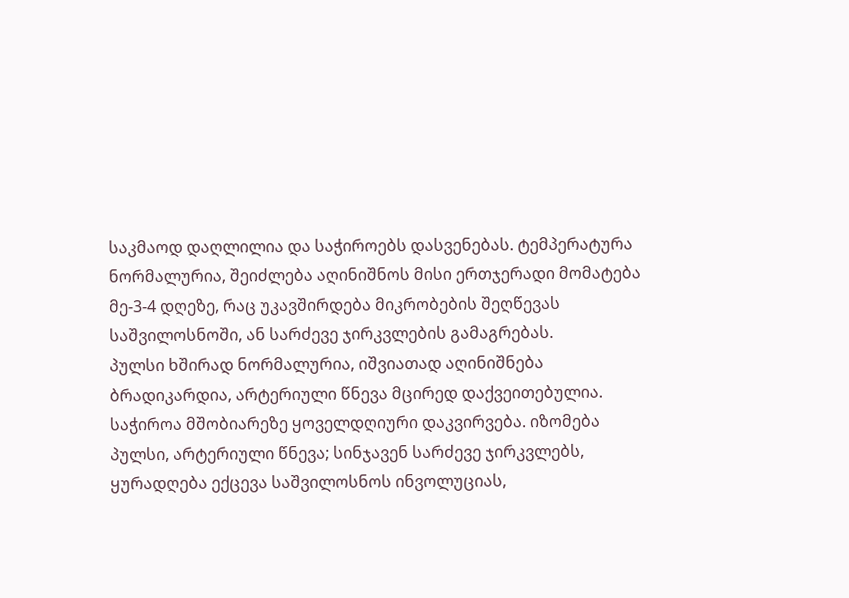საკმაოდ დაღლილია და საჭიროებს დასვენებას. ტემპერატურა ნორმალურია, შეიძლება აღინიშნოს მისი ერთჯერადი მომატება მე-3-4 დღეზე, რაც უკავშირდება მიკრობების შეღწევას საშვილოსნოში, ან სარძევე ჯირკვლების გამაგრებას.
პულსი ხშირად ნორმალურია, იშვიათად აღინიშნება ბრადიკარდია, არტერიული წნევა მცირედ დაქვეითებულია. საჭიროა მშობიარეზე ყოველდღიური დაკვირვება. იზომება პულსი, არტერიული წნევა; სინჯავენ სარძევე ჯირკვლებს, ყურადღება ექცევა საშვილოსნოს ინვოლუციას,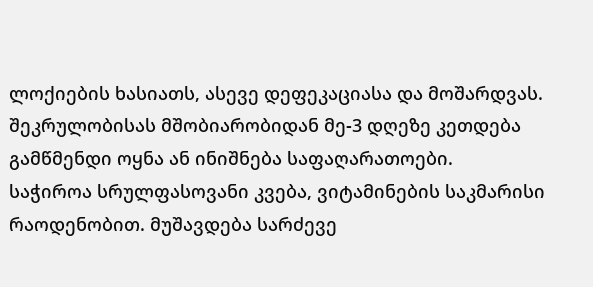ლოქიების ხასიათს, ასევე დეფეკაციასა და მოშარდვას. შეკრულობისას მშობიარობიდან მე-3 დღეზე კეთდება გამწმენდი ოყნა ან ინიშნება საფაღარათოები.
საჭიროა სრულფასოვანი კვება, ვიტამინების საკმარისი რაოდენობით. მუშავდება სარძევე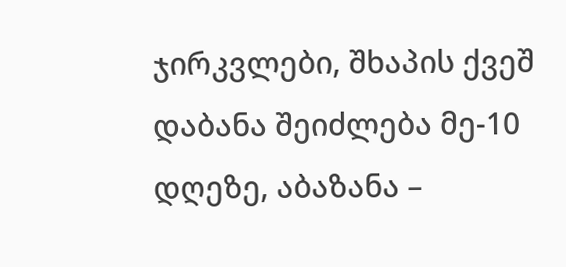ჯირკვლები, შხაპის ქვეშ დაბანა შეიძლება მე-10 დღეზე, აბაზანა –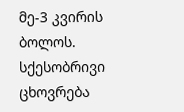მე-3 კვირის ბოლოს. სქესობრივი ცხოვრება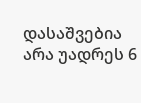დასაშვებია არა უადრეს 6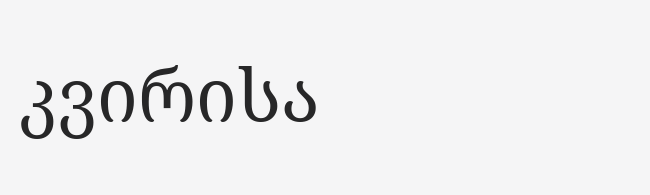კვირისა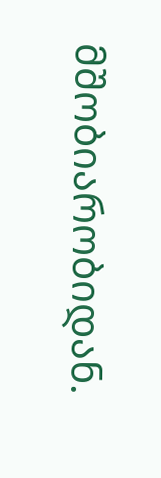მშობიარობიდან.